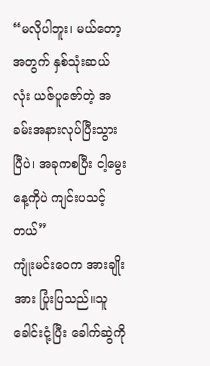“မလိုပါဘူး၊ မယ်တော့အတွက် နှစ်သုံးဆယ်လုံး ယဇ်ပူဇော်တဲ့ အခမ်းအနားလုပ်ပြီးသွားပြီပဲ၊ အခုကစပြီး ငါ့မွေးနေ့ကိုပဲ ကျင်းပသင့်တယ်”
ကျုံးမင်းဝေက အားချိုးအား ပြုံးပြသည်။သူ ခေါင်းငုံ့ပြီး ခေါက်ဆွဲကို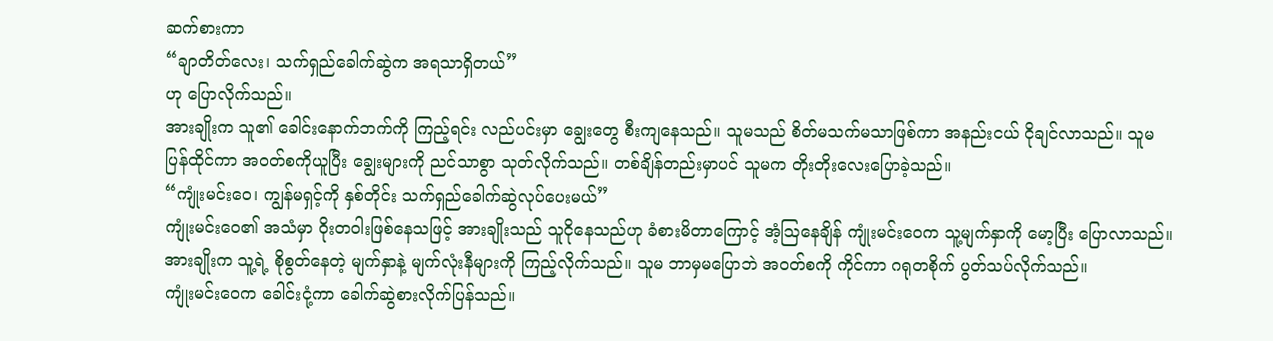ဆက်စားကာ
“ချာတိတ်လေး၊ သက်ရှည်ခေါက်ဆွဲက အရသာရှိတယ်”
ဟု ပြောလိုက်သည်။
အားချိုးက သူ၏ ခေါင်းနောက်ဘက်ကို ကြည့်ရင်း လည်ပင်းမှာ ချွေးတွေ စီးကျနေသည်။ သူမသည် စိတ်မသက်မသာဖြစ်ကာ အနည်းငယ် ငိုချင်လာသည်။ သူမ ပြန်ထိုင်ကာ အဝတ်စကိုယူပြီး ချွေးများကို ညင်သာစွာ သုတ်လိုက်သည်။ တစ်ချိန်တည်းမှာပင် သူမက တိုးတိုးလေးပြောခဲ့သည်။
“ကျုံးမင်းဝေ၊ ကျွန်မရှင့်ကို နှစ်တိုင်း သက်ရှည်ခေါက်ဆွဲလုပ်ပေးမယ်”
ကျုံးမင်းဝေ၏ အသံမှာ ဝိုးတဝါးဖြစ်နေသဖြင့် အားချိုးသည် သူငိုနေသည်ဟု ခံစားမိတာကြောင့် အံ့ဩနေချိန် ကျုံးမင်းဝေက သူ့မျက်နှာကို မော့ပြီး ပြောလာသည်။
အားချိုးက သူ့ရဲ့ စိုစွတ်နေတဲ့ မျက်နှာနဲ့ မျက်လုံးနီများကို ကြည့်လိုက်သည်။ သူမ ဘာမှမပြောဘဲ အဝတ်စကို ကိုင်ကာ ဂရုတစိုက် ပွတ်သပ်လိုက်သည်။
ကျုံးမင်းဝေက ခေါင်းငုံ့ကာ ခေါက်ဆွဲစားလိုက်ပြန်သည်။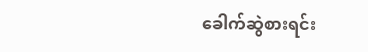ခေါက်ဆွဲစားရင်း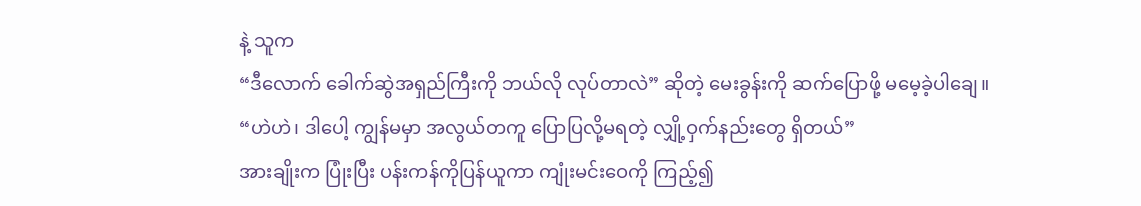နဲ့ သူက
“ဒီလောက် ခေါက်ဆွဲအရှည်ကြီးကို ဘယ်လို လုပ်တာလဲ” ဆိုတဲ့ မေးခွန်းကို ဆက်ပြောဖို့ မမေ့ခဲ့ပါချေ။
“ဟဲဟဲ၊ ဒါပေါ့ ကျွန်မမှာ အလွယ်တကူ ပြောပြလို့မရတဲ့ လျှို့ဝှက်နည်းတွေ ရှိတယ်”
အားချိုးက ပြုံးပြီး ပန်းကန်ကိုပြန်ယူကာ ကျုံးမင်းဝေကို ကြည့်၍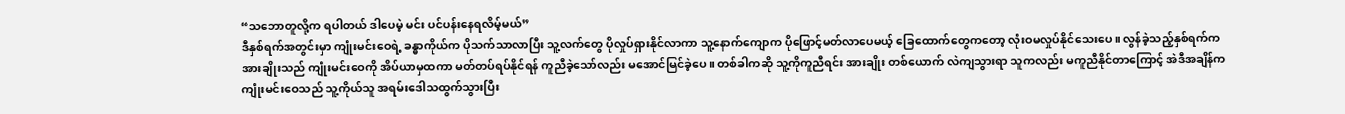“သဘောတူလို့က ရပါတယ် ဒါပေမဲ့ မင်း ပင်ပန်းနေရလိမ့်မယ်”
ဒီနှစ်ရက်အတွင်းမှာ ကျုံးမင်းဝေရဲ့ ခန္ဓာကိုယ်က ပိုသက်သာလာပြီး သူ့လက်တွေ ပိုလှုပ်ရှားနိုင်လာကာ သူ့နောက်ကျောက ပိုဖြောင့်မတ်လာပေမယ့် ခြေထောက်တွေကတော့ လုံးဝမလှုပ်နိုင်သေးပေ။ လွန်ခဲ့သည့်နှစ်ရက်က အားချိုးသည် ကျုံးမင်းဝေကို အိပ်ယာမှထကာ မတ်တပ်ရပ်နိုင်ရန် ကူညီခဲ့သော်လည်း မအောင်မြင်ခဲ့ပေ။ တစ်ခါကဆို သူ့ကိုကူညီရင်း အားချိုး တစ်ယောက် လဲကျသွားရာ သူကလည်း မကူညီနိုင်တာကြောင့် အဲဒီအချိန်က ကျုံးမင်းဝေသည် သူ့ကိုယ်သူ အရမ်းဒေါသထွက်သွားပြီး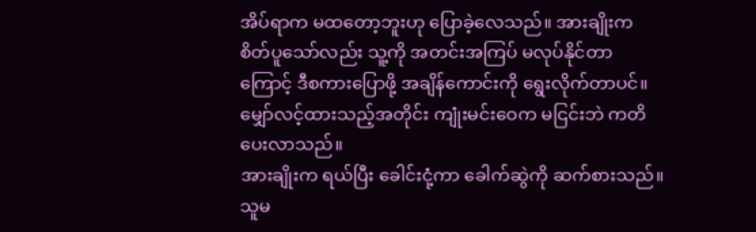အိပ်ရာက မထတော့ဘူးဟု ပြောခဲ့လေသည်။ အားချိုးက စိတ်ပူသော်လည်း သူ့ကို အတင်းအကြပ် မလုပ်နိုင်တာကြောင့် ဒီစကားပြောဖို့ အချိန်ကောင်းကို ရွေးလိုက်တာပင်။
မျှော်လင့်ထားသည့်အတိုင်း ကျုံးမင်းဝေက မငြင်းဘဲ ကတိပေးလာသည်။
အားချိုးက ရယ်ပြီး ခေါင်းငုံ့ကာ ခေါက်ဆွဲကို ဆက်စားသည်။ သူမ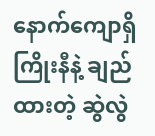နောက်ကျောရှိ ကြိုးနီနဲ့ ချည်ထားတဲ့ ဆွဲလွဲ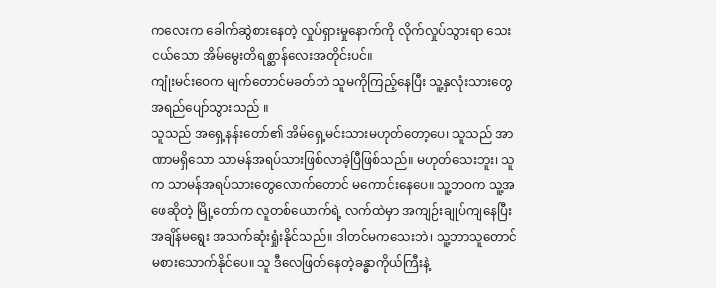ကလေးက ခေါက်ဆွဲစားနေတဲ့ လှုပ်ရှားမှုနောက်ကို လိုက်လှုပ်သွားရာ သေးငယ်သော အိမ်မွေးတိရစ္ဆာန်လေးအတိုင်းပင်။
ကျုံးမင်းဝေက မျက်တောင်မခတ်ဘဲ သူမကိုကြည့်နေပြီး သူ့နှလုံးသားတွေ အရည်ပျော်သွားသည် ။
သူသည် အရှေ့နန်းတော်၏ အိမ်ရှေ့မင်းသားမဟုတ်တော့ပေ၊ သူသည် အာဏာမရှိသော သာမန်အရပ်သားဖြစ်လာခဲ့ပြီဖြစ်သည်။ မဟုတ်သေးဘူး၊ သူက သာမန်အရပ်သားတွေလောက်တောင် မကောင်းနေပေ။ သူ့ဘဝက သူ့အဖေဆိုတဲ့ မြို့တော်က လူတစ်ယောက်ရဲ့ လက်ထဲမှာ အကျဉ်းချုပ်ကျနေပြီး အချိန်မရွေး အသက်ဆုံးရှုံးနိုင်သည်။ ဒါတင်မကသေးဘဲ၊ သူ့ဘာသူတောင် မစားသောက်နိုင်ပေ။ သူ ဒီလေဖြတ်နေတဲ့ခန္ဓာကိုယ်ကြီးနဲ့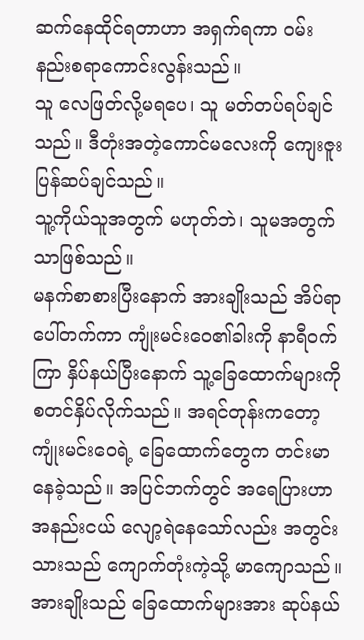ဆက်နေထိုင်ရတာဟာ အရှက်ရကာ ဝမ်းနည်းစရာကောင်းလွန်းသည်။
သူ လေဖြတ်လို့မရပေ၊ သူ မတ်တပ်ရပ်ချင်သည်။ ဒီတုံးအတဲ့ကောင်မလေးကို ကျေးဇူး ပြန်ဆပ်ချင်သည်။
သူ့ကိုယ်သူအတွက် မဟုတ်ဘဲ၊ သူမအတွက်သာဖြစ်သည်။
မနက်စာစားပြီးနောက် အားချိုးသည် အိပ်ရာပေါ်တက်ကာ ကျုံးမင်းဝေ၏ခါးကို နာရီဝက်ကြာ နှိပ်နယ်ပြီးနောက် သူ့ခြေထောက်များကို စတင်နှိပ်လိုက်သည်။ အရင်တုန်းကတော့ ကျုံးမင်းဝေရဲ့ ခြေထောက်တွေက တင်းမာနေခဲ့သည်။ အပြင်ဘက်တွင် အရေပြားဟာ အနည်းငယ် လျော့ရဲနေသော်လည်း အတွင်းသားသည် ကျောက်တုံးကဲ့သို့ မာကျောသည်။ အားချိုးသည် ခြေထောက်များအား ဆုပ်နယ်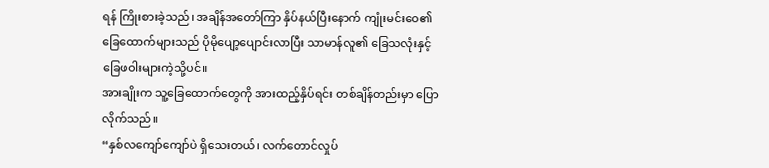ရန် ကြိုးစားခဲ့သည်၊ အချိန်အတော်ကြာ နှိပ်နယ်ပြီးနောက် ကျုံးမင်းဝေ၏ ခြေထောက်များသည် ပိုမိုပျော့ပျောင်းလာပြီး သာမာန်လူ၏ ခြေသလုံးနှင့် ခြေဖဝါးများကဲ့သို့ပင်။
အားချိုးက သူ့ခြေထောက်တွေကို အားထည့်နှိပ်ရင်း တစ်ချိန်တည်းမှာ ပြောလိုက်သည်။
“နှစ်လကျော်ကျော်ပဲ ရှိသေးတယ်၊ လက်တောင်လှုပ်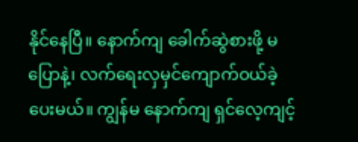နိုင်နေပြီ။ နောက်ကျ ခေါက်ဆွဲစားဖို့ မပြောနဲ့၊ လက်ရေးလှမှင်ကျောက်ဝယ်ခဲ့ပေးမယ်။ ကျွန်မ နောက်ကျ ရှင်လေ့ကျင့်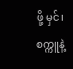ဖို့ မှင်၊ စက္ကူနဲ့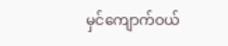မှင်ကျောက်ဝယ်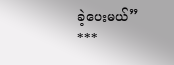ခဲ့ပေးမယ်”
***